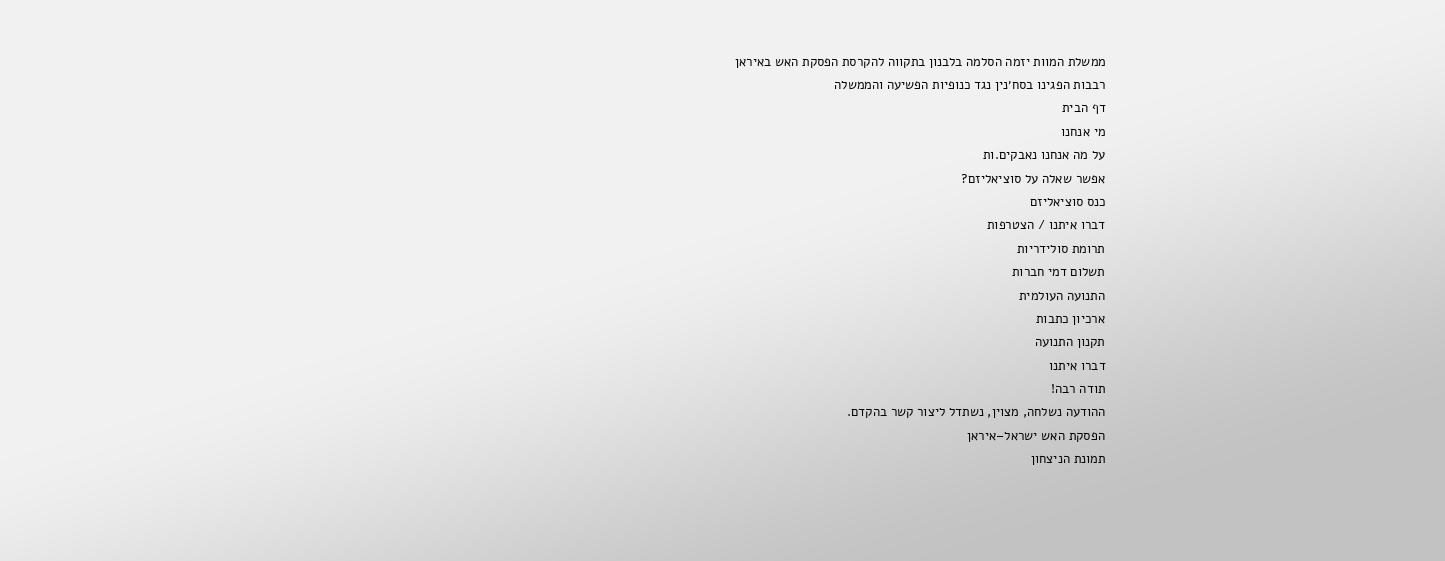ממשלת המוות יזמה הסלמה בלבנון בתקווה להקרסת הפסקת האש באיראן
רבבות הפגינו בסח׳נין נגד כנופיות הפשיעה והממשלה
דף הבית
מי אנחנו
על מה אנחנו נאבקים.ות
אפשר שאלה על סוציאליזם?
כנס סוציאליזם
דברו איתנו / הצטרפות
תרומת סולידריות
תשלום דמי חברות
התנועה העולמית
ארכיון כתבות
תקנון התנועה
דברו איתנו
תודה רבה!
ההודעה נשלחה, מצוין, נשתדל ליצור קשר בהקדם.
הפסקת האש ישראל–איראן
תמונת הניצחון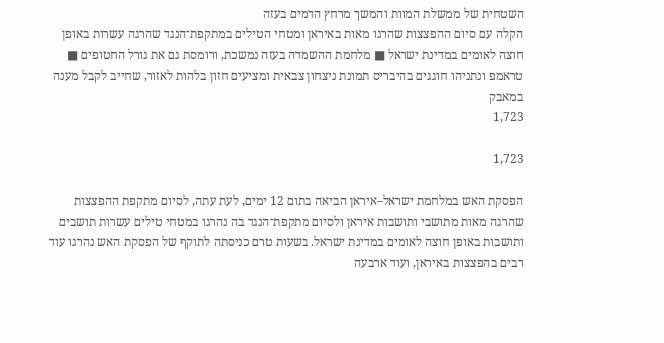השטחית של ממשלת המוות והמשך מרחץ הדמים בעזה
הקלה עם סיום ההפצצות שהרגו מאות באיראן ומטחי הטילים במתקפת־הנגד שהרגה עשרות באופן חוצה לאומים במדינת ישראל ■ מלחמת ההשמדה בעזה נמשכת, ורומסת גם את גורל החטופים ■ טראמפ ונתניהו חוגגים בהיבריס תמונת ניצחון צבאית ומציעים חזון בלהות לאזור, שחייב לקבל מענה במאבק
1,723

1,723

הפסקת האש במלחמת ישראל–איראן הביאה בתום 12 ימים, לעת עתה, לסיום מתקפת ההפצצות שהרגה מאות מתושבי ותושבות איראן ולסיום מתקפת־הנגד בה נהרגו במטחי טילים עשרות תושבים ותושבות באופן חוצה לאומים במדינת ישראל. בשעות טרם כניסתה לתוקף של הפסקת האש נהרגו עוד רבים בהפצצות באיראן, ועוד ארבעה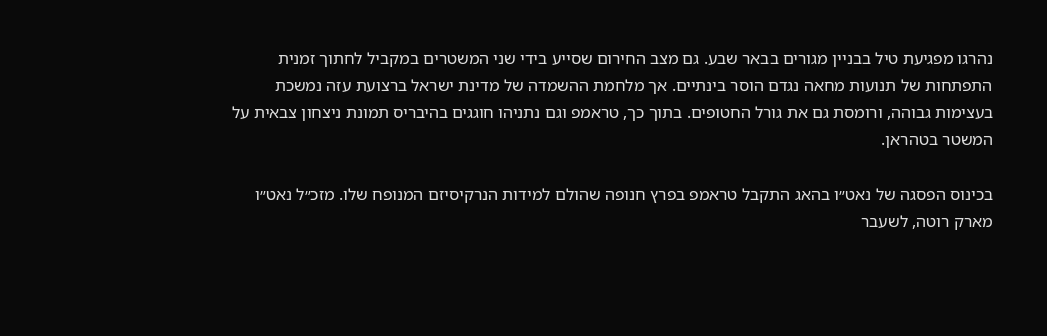נהרגו מפגיעת טיל בבניין מגורים בבאר שבע. גם מצב החירום שסייע בידי שני המשטרים במקביל לחתוך זמנית התפתחות של תנועות מחאה נגדם הוסר בינתיים. אך מלחמת ההשמדה של מדינת ישראל ברצועת עזה נמשכת בעצימות גבוהה, ורומסת גם את גורל החטופים. בתוך כך, טראמפ וגם נתניהו חוגגים בהיבריס תמונת ניצחון צבאית על המשטר בטהראן.

בכינוס הפסגה של נאט״ו בהאג התקבל טראמפ בפרץ חנופה שהולם למידות הנרקיסיזם המנופח שלו. מזכ״ל נאט״ו מארק רוטה, לשעבר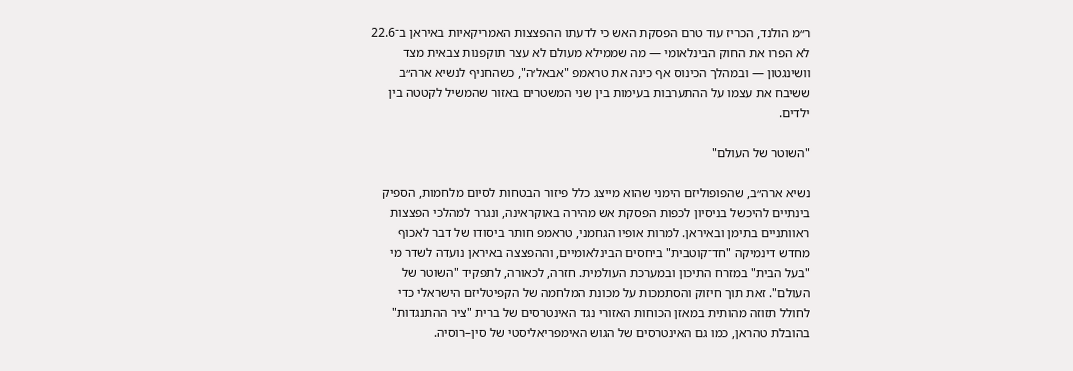ר״מ הולנד, הכריז עוד טרם הפסקת האש כי לדעתו ההפצצות האמריקאיות באיראן ב־22.6 לא הפרו את החוק הבינלאומי — מה שממילא מעולם לא עצר תוקפנות צבאית מצד וושינגטון — ובמהלך הכינוס אף כינה את טראמפ "אבאל׳ה", כשהחניף לנשיא ארה״ב ששיבח את עצמו על ההתערבות בעימות בין שני המשטרים באזור שהמשיל לקטטה בין ילדים.

"השוטר של העולם"

נשיא ארה״ב, שהפופוליזם הימני שהוא מייצג כלל פיזור הבטחות לסיום מלחמות, הספיק בינתיים להיכשל בניסיון לכפות הפסקת אש מהירה באוקראינה, ונגרר למהלכי הפצצות ראוותניים בתימן ובאיראן. למרות אופיו הגחמני, טראמפ חותר ביסודו של דבר לאכוף מחדש דינמיקה "חד־קוטבית" ביחסים הבינלאומיים, וההפצצה באיראן נועדה לשדר מי "בעל הבית" במזרח התיכון ובמערכת העולמית. חזרה, לכאורה, לתפקיד "השוטר של העולם". זאת תוך חיזוק והסתמכות על מכונת המלחמה של הקפיטליזם הישראלי כדי לחולל תזוזה מהותית במאזן הכוחות האזורי נגד האינטרסים של ברית "ציר ההתנגדות" בהובלת טהראן, כמו גם האינטרסים של הגוש האימפריאליסטי של סין–רוסיה.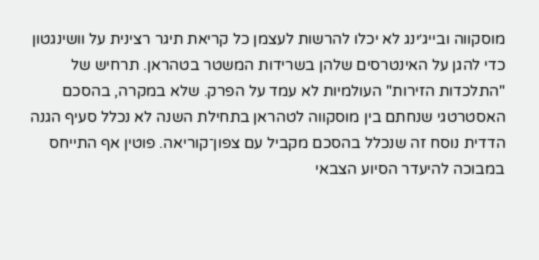מוסקווה ובייג׳ינג לא יכלו להרשות לעצמן כל קריאת תיגר רצינית על וושינגטון כדי להגן על האינטרסים שלהן בשרידות המשטר בטהראן. תרחיש של "התלכדות הזירות" העולמיות לא עמד על הפרק. שלא במקרה, בהסכם האסטרטגי שנחתם בין מוסקווה לטהראן בתחילת השנה לא נכלל סעיף הגנה הדדית נוסח זה שנכלל בהסכם מקביל עם צפון־קוריאה. פוטין אף התייחס במבוכה להיעדר הסיוע הצבאי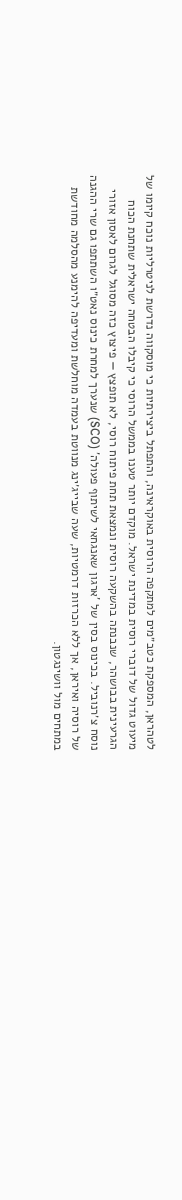לטהראן, המספקת כטב״מים למתקפה הרוסית באוקראינה, והתפתל ביצירתיות כי מוסקווה נדרשת לניטרליות נוכח קיומו של מיעוט גדול של דוברי רוסית במדינת ישראל. מוקדם יותר טענו בממשל הרוסי כי קיבלו הבטחה ישראלית שתחנת הכוח הגרעינית בבושהר, שנבנתה בהשקעה רוסית ונמצאת תחת פיתוח רוסי, לא תופצץ — פיצוץ כזה מסוגל לגרום לאסון אזורי נוסח צ׳רנוביל. בכינוס בסין של 'ארגון שאנגחאי לשיתוף פעולה' (SCO) שנערך למחרת כינוס נאט״ו השתתפו גם שרי ההגנה של רוסיה ואיראן, אך ללא הכרזות דרמטיות, שעה שבייג׳ינג מנווטת בעמדה מוחלשת ומעדיפה להימנע מהסלמה מחודשת במתחים מול וושינגטון.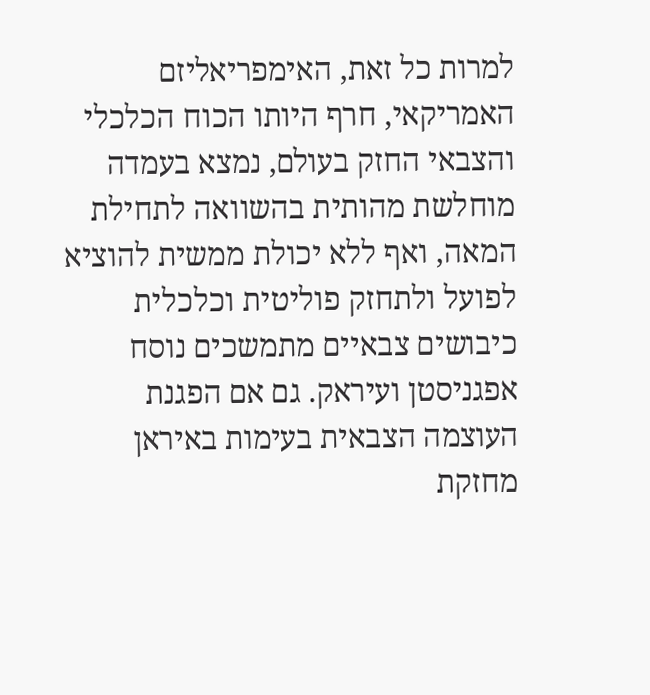למרות כל זאת, האימפריאליזם האמריקאי, חרף היותו הכוח הכלכלי והצבאי החזק בעולם, נמצא בעמדה מוחלשת מהותית בהשוואה לתחילת המאה, ואף ללא יכולת ממשית להוציא לפועל ולתחזק פוליטית וכלכלית כיבושים צבאיים מתמשכים נוסח אפגניסטן ועיראק. גם אם הפגנת העוצמה הצבאית בעימות באיראן מחזקת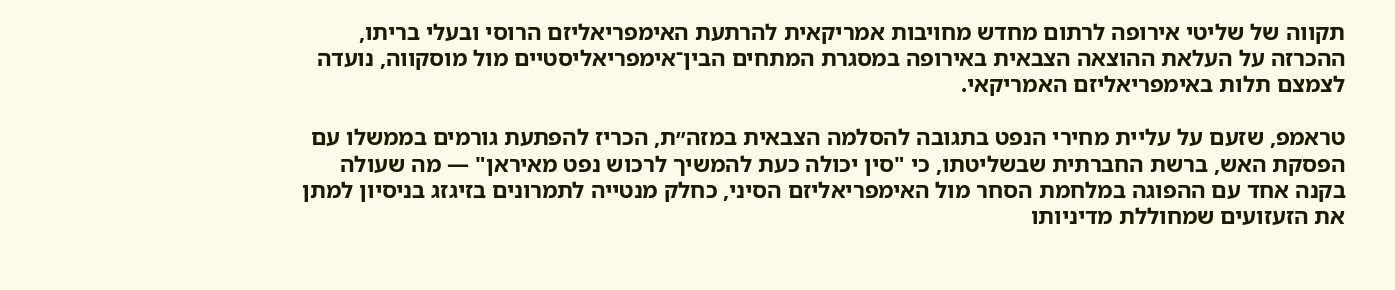תקווה של שליטי אירופה לרתום מחדש מחויבות אמריקאית להרתעת האימפריאליזם הרוסי ובעלי בריתו, ההכרזה על העלאת ההוצאה הצבאית באירופה במסגרת המתחים הבין־אימפריאליסטיים מול מוסקווה, נועדה לצמצם תלות באימפריאליזם האמריקאי.

טראמפ, שזעם על עליית מחירי הנפט בתגובה להסלמה הצבאית במזה״ת, הכריז להפתעת גורמים בממשלו עם הפסקת האש, ברשת החברתית שבשליטתו, כי "סין יכולה כעת להמשיך לרכוש נפט מאיראן" — מה שעולה בקנה אחד עם ההפוגה במלחמת הסחר מול האימפריאליזם הסיני, כחלק מנטייה לתמרונים בזיגזג בניסיון למתן את הזעזועים שמחוללת מדיניותו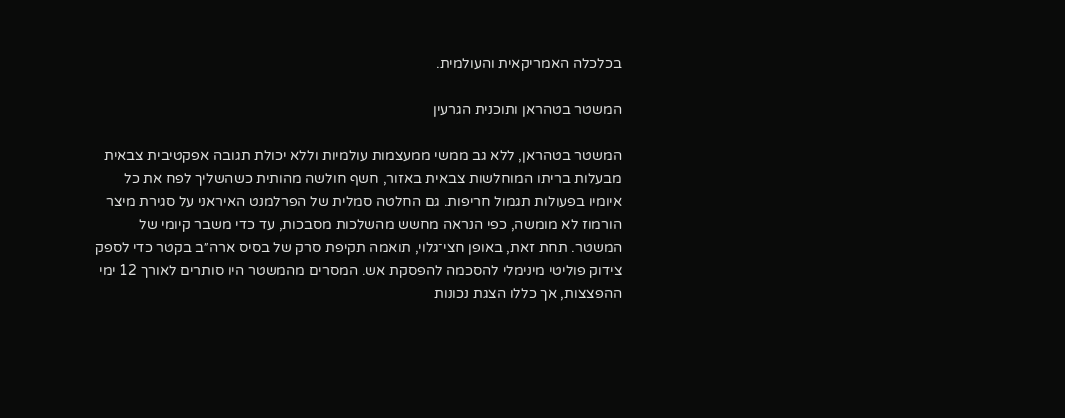בכלכלה האמריקאית והעולמית.

המשטר בטהראן ותוכנית הגרעין

המשטר בטהראן, ללא גב ממשי ממעצמות עולמיות וללא יכולת תגובה אפקטיבית צבאית מבעלות בריתו המוחלשות צבאית באזור, חשף חולשה מהותית כשהשליך לפח את כל איומיו בפעולות תגמול חריפות. גם החלטה סמלית של הפרלמנט האיראני על סגירת מיצר הורמוז לא מומשה, כפי הנראה מחשש מהשלכות מסבכות, עד כדי משבר קיומי של המשטר. תחת זאת, באופן חצי־גלוי, תואמה תקיפת סרק של בסיס ארה״ב בקטר כדי לספק צידוק פוליטי מינימלי להסכמה להפסקת אש. המסרים מהמשטר היו סותרים לאורך 12 ימי ההפצצות, אך כללו הצגת נכונות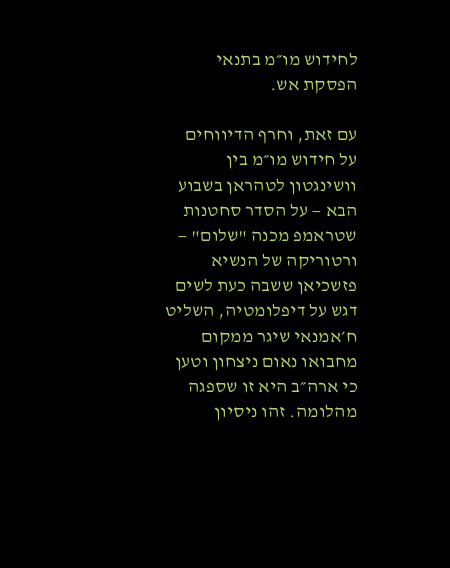לחידוש מו״מ בתנאי הפסקת אש.

עם זאת, וחרף הדיווחים על חידוש מו״מ בין וושינגטון לטהראן בשבוע הבא — על הסדר סחטנות שטראמפ מכנה "שלום" — ורטוריקה של הנשיא פזשכיאן ששבה כעת לשים דגש על דיפלומטיה, השליט ח׳אמנאי שיגר ממקום מחבואו נאום ניצחון וטען כי ארה״ב היא זו שספגה מהלומה. זהו ניסיון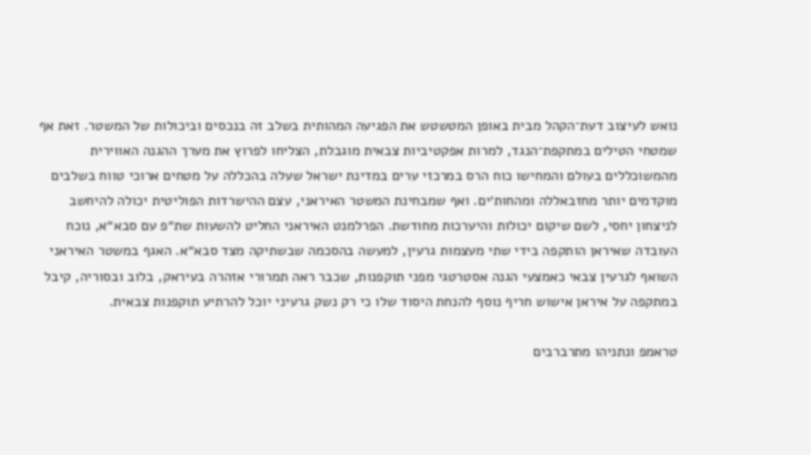נואש לעיצוב דעת־הקהל מבית באופן המטשטש את הפגיעה המהותית בשלב זה בנכסים וביכולות של המשטר. זאת אף שמטחי הטילים במתקפת־הנגד, למרות אפקטיביות צבאית מוגבלת, הצליחו לפרוץ את מערך ההגנה האווירית מהמשוכללים בעולם והמחישו כוח הרס במרכזי ערים במדינת ישראל שעלה בהכללה על מטחים ארוכי טווח בשלבים מוקדמים יותר מחזבאללה ומהחות׳ים. ואף שמבחינת המשטר האיראני, עצם ההישרדות הפוליטית יכולה להיחשב לניצחון יחסי, לשם שיקום יכולות והיערכות מחודשת. הפרלמנט האיראני החליט להשעות שת״פ עם סבא״א, נוכח העובדה שאיראן הותקפה בידי שתי מעצמות גרעין, למעשה בהסכמה שבשתיקה מצד סבא״א. האגף במשטר האיראני השואף לגרעין צבאי כאמצעי הגנה אסטרטגי מפני תוקפנות, שכבר ראה תמרורי אזהרה בעיראק, בלוב ובסוריה, קיבל במתקפה על איראן אישוש חריף נוסף להנחת היסוד שלו כי רק נשק גרעיני יוכל להרתיע תוקפנות צבאית.

טראמפ ונתניהו מתרברבים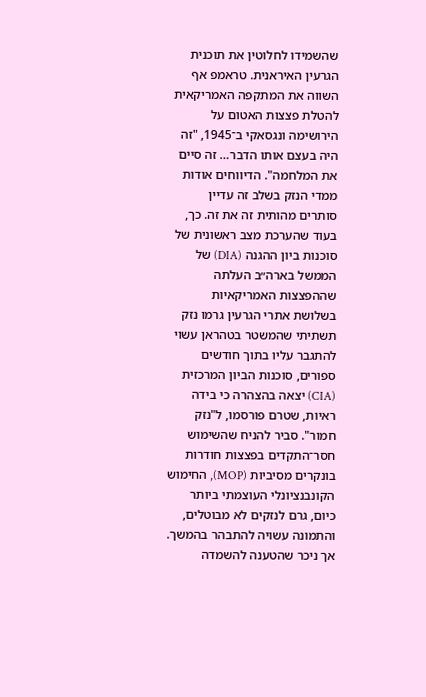שהשמידו לחלוטין את תוכנית הגרעין האיראנית. טראמפ אף השווה את המתקפה האמריקאית להטלת פצצות האטום על הירושימה ונגסאקי ב־1945, "זה היה בעצם אותו הדבר… זה סיים את המלחמה". הדיווחים אודות ממדי הנזק בשלב זה עדיין סותרים מהותית זה את זה. כך, בעוד שהערכת מצב ראשונית של סוכנות ביון ההגנה (DIA) של הממשל בארה״ב העלתה שההפצצות האמריקאיות בשלושת אתרי הגרעין גרמו נזק תשתיתי שהמשטר בטהראן עשוי להתגבר עליו בתוך חודשים ספורים, סוכנות הביון המרכזית (CIA) יצאה בהצהרה כי בידה ראיות, שטרם פורסמו, ל"נזק חמור". סביר להניח שהשימוש חסר־התקדים בפצצות חודרות בונקרים מסיביות (MOP), החימוש הקונבנציונלי העוצמתי ביותר כיום, גרם לנזקים לא מבוטלים, והתמונה עשויה להתבהר בהמשך. אך ניכר שהטענה להשמדה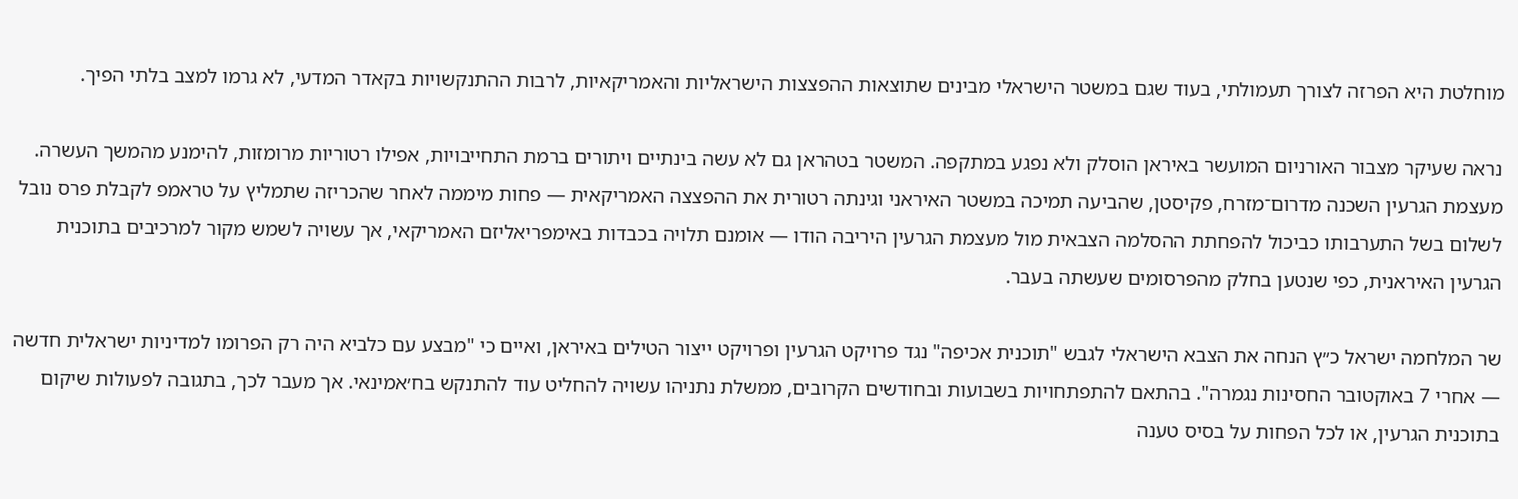מוחלטת היא הפרזה לצורך תעמולתי, בעוד שגם במשטר הישראלי מבינים שתוצאות ההפצצות הישראליות והאמריקאיות, לרבות ההתנקשויות בקאדר המדעי, לא גרמו למצב בלתי הפיך.

נראה שעיקר מצבור האורניום המועשר באיראן הוסלק ולא נפגע במתקפה. המשטר בטהראן גם לא עשה בינתיים ויתורים ברמת התחייבויות, אפילו רטוריות מרומזות, להימנע מהמשך העשרה. מעצמת הגרעין השכנה מדרום־מזרח, פקיסטן, שהביעה תמיכה במשטר האיראני וגינתה רטורית את ההפצצה האמריקאית — פחות מיממה לאחר שהכריזה שתמליץ על טראמפ לקבלת פרס נובל לשלום בשל התערבותו כביכול להפחתת ההסלמה הצבאית מול מעצמת הגרעין היריבה הודו — אומנם תלויה בכבדות באימפריאליזם האמריקאי, אך עשויה לשמש מקור למרכיבים בתוכנית הגרעין האיראנית, כפי שנטען בחלק מהפרסומים שעשתה בעבר.

שר המלחמה ישראל כ״ץ הנחה את הצבא הישראלי לגבש "תוכנית אכיפה" נגד פרויקט הגרעין ופרויקט ייצור הטילים באיראן, ואיים כי "מבצע עם כלביא היה רק הפרומו למדיניות ישראלית חדשה — אחרי 7 באוקטובר החסינות נגמרה". בהתאם להתפתחויות בשבועות ובחודשים הקרובים, ממשלת נתניהו עשויה להחליט עוד להתנקש בח׳אמינאי. אך מעבר לכך, בתגובה לפעולות שיקום בתוכנית הגרעין, או לכל הפחות על בסיס טענה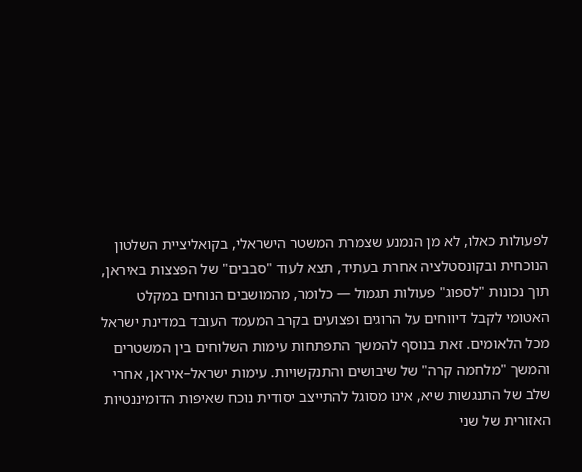לפעולות כאלו, לא מן הנמנע שצמרת המשטר הישראלי, בקואליציית השלטון הנוכחית ובקונסטלציה אחרת בעתיד, תצא לעוד "סבבים" של הפצצות באיראן, תוך נכונות "לספוג" פעולות תגמול — כלומר, מהמושבים הנוחים במקלט האטומי לקבל דיווחים על הרוגים ופצועים בקרב המעמד העובד במדינת ישראל מכל הלאומים. זאת בנוסף להמשך התפתחות עימות השלוחים בין המשטרים והמשך "מלחמה קרה" של שיבושים והתנקשויות. עימות ישראל–איראן, אחרי שלב של התנגשות שיא, אינו מסוגל להתייצב יסודית נוכח שאיפות הדומיננטיות האזורית של שני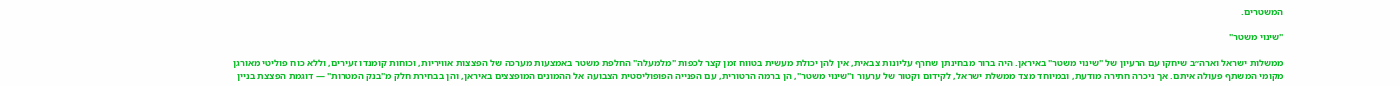המשטרים.

"שינוי משטר"

ממשלות ישראל וארה״ב שיחקו עם הרעיון של "שינוי משטר" באיראן. היה ברור מבחינתן שחרף עליונות צבאית, אין להן יכולת מעשית בטווח זמן קצר לכפות "מלמעלה" החלפת משטר באמצעות מערכה של הפצצות אוויריות, וכוחות קומנדו זעירים, וללא כוח פוליטי מאורגן מקומי המשתף פעולה איתם. אך ניכרה חתירה מודעת, ובמיוחד מצד ממשלת ישראל, לקידום וקטור של ערעור ו"שינוי משטר", הן ברמה הרטורית, עם הפנייה הפופוליסטית הצבועה אל ההמונים המופצצים באיראן, והן בבחירת חלק מ"בנק המטרות" — דוגמת הפצצת בניין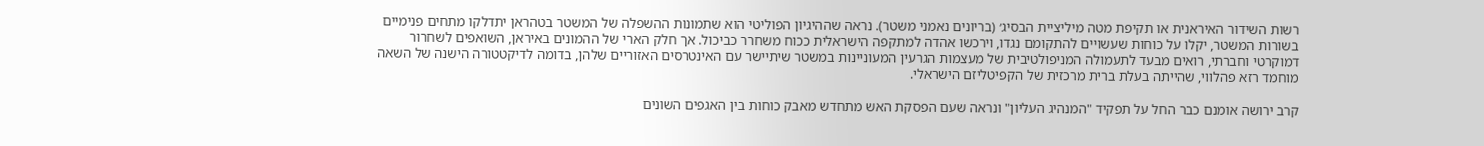רשות השידור האיראנית או תקיפת מטה מיליציית הבסיג׳ (בריונים נאמני משטר). נראה שההיגיון הפוליטי הוא שתמונות ההשפלה של המשטר בטהראן יתדלקו מתחים פנימיים בשורות המשטר, יקלו על כוחות שעשויים להתקומם נגדו, וירכשו אהדה למתקפה הישראלית ככוח משחרר כביכול. אך חלק הארי של ההמונים באיראן, השואפים לשחרור דמוקרטי וחברתי, רואים מבעד לתעמולה המניפולטיבית של מעצמות הגרעין המעוניינות במשטר שיתיישר עם האינטרסים האזוריים שלהן, בדומה לדיקטטורה הישנה של השאה מוחמד רזא פהלווי, שהייתה בעלת ברית מרכזית של הקפיטליזם הישראלי.

קרב ירושה אומנם כבר החל על תפקיד "המנהיג העליון" ונראה שעם הפסקת האש מתחדש מאבק כוחות בין האגפים השונים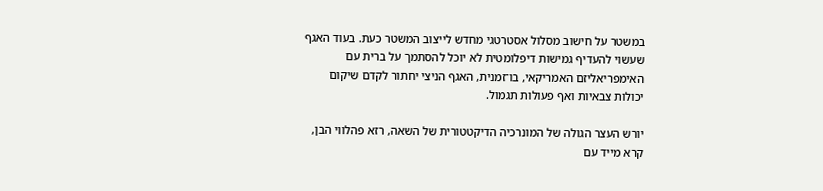במשטר על חישוב מסלול אסטרטגי מחדש לייצוב המשטר כעת. בעוד האגף שעשוי להעדיף גמישות דיפלומטית לא יוכל להסתמך על ברית עם האימפריאליזם האמריקאי, בו־זמנית, האגף הניצי יחתור לקדם שיקום יכולות צבאיות ואף פעולות תגמול.

יורש העצר הגולה של המונרכיה הדיקטטורית של השאה, רזא פהלווי הבן, קרא מייד עם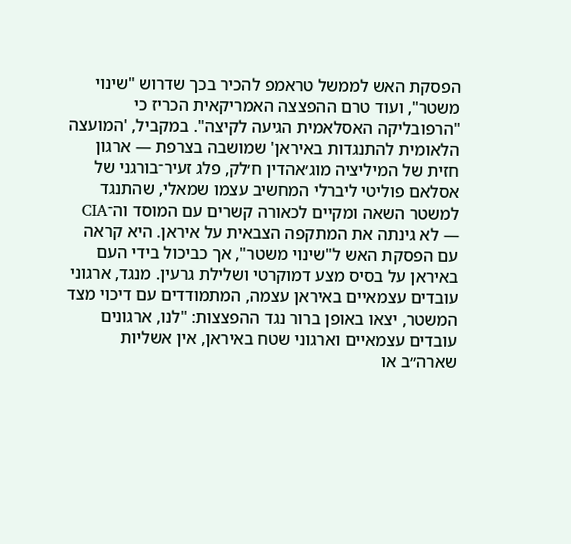הפסקת האש לממשל טראמפ להכיר בכך שדרוש "שינוי משטר", ועוד טרם ההפצצה האמריקאית הכריז כי "הרפובליקה האסלאמית הגיעה לקיצה". במקביל, 'המועצה הלאומית להתנגדות באיראן' שמושבה בצרפת — ארגון חזית של המיליציה מוג׳אהדין ח׳לק, פלג זעיר־בורגני של אסלאם פוליטי ליברלי המחשיב עצמו שמאלי, שהתנגד למשטר השאה ומקיים לכאורה קשרים עם המוסד וה־CIA — לא גינתה את המתקפה הצבאית על איראן. היא קראה עם הפסקת האש ל"שינוי משטר", אך כביכול בידי העם באיראן על בסיס מצע דמוקרטי ושלילת גרעין. מנגד, ארגוני עובדים עצמאיים באיראן עצמה, המתמודדים עם דיכוי מצד המשטר, יצאו באופן ברור נגד ההפצצות: "לנו, ארגונים עובדים עצמאיים וארגוני שטח באיראן, אין אשליות שארה״ב או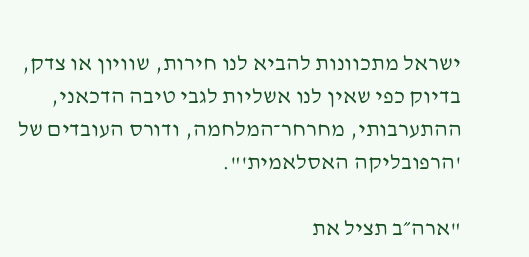ישראל מתכוונות להביא לנו חירות, שוויון או צדק, בדיוק כפי שאין לנו אשליות לגבי טיבה הדכאני, ההתערבותי, מחרחר־המלחמה, ודורס העובדים של 'הרפובליקה האסלאמית'".

"ארה״ב תציל את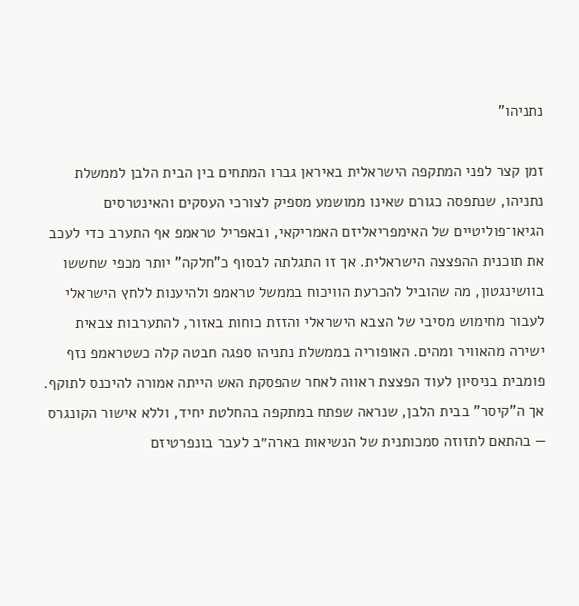נתניהו"

זמן קצר לפני המתקפה הישראלית באיראן גברו המתחים בין הבית הלבן לממשלת נתניהו, שנתפסה כגורם שאינו ממושמע מספיק לצורכי העסקים והאינטרסים הגיאו־פוליטיים של האימפריאליזם האמריקאי, ובאפריל טראמפ אף התערב כדי לעכב את תוכנית ההפצצה הישראלית. אך זו התגלתה לבסוף כ"חלקה" יותר מכפי שחששו בוושינגטון, מה שהוביל להכרעת הוויכוח בממשל טראמפ ולהיענות ללחץ הישראלי לעבור מחימוש מסיבי של הצבא הישראלי והזזת כוחות באזור, להתערבות צבאית ישירה מהאוויר ומהים. האופוריה בממשלת נתניהו ספגה חבטה קלה כשטראמפ נזף פומבית בניסיון לעוד הפצצת ראווה לאחר שהפסקת האש הייתה אמורה להיכנס לתוקף. אך ה"קיסר" בבית הלבן, שנראה שפתח במתקפה בהחלטת יחיד, וללא אישור הקונגרס — בהתאם לתזוזה סמכותנית של הנשיאות בארה״ב לעבר בונפרטיזם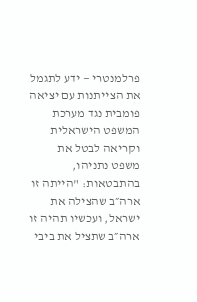פרלמנטרי — ידע לתגמל את הצייתנות עם יציאה פומבית נגד מערכת המשפט הישראלית וקריאה לבטל את משפט נתניהו, בהתבטאות: "הייתה זו ארה״ב שהצילה את ישראל, ועכשיו תהיה זו ארה״ב שתציל את ביבי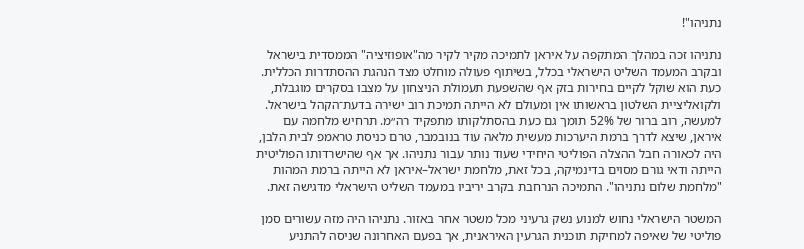נתניהו"!

נתניהו זכה במהלך המתקפה על איראן לתמיכה מקיר לקיר מה"אופוזיציה" הממסדית בישראל ובקרב המעמד השליט הישראלי בכלל, בשיתוף פעולה מוחלט מצד הנהגת ההסתדרות הכללית. כעת הוא שוקל לקיים בחירות בזק אף שהשפעת תעמולת הניצחון על מצבו בסקרים מוגבלת, ולקואליציית השלטון בראשותו אין ומעולם לא הייתה תמיכת רוב ישירה בדעת־הקהל בישראל. למעשה, רוב ברור של 52% תומך גם כעת בהסתלקותו מתפקיד רה״מ. תרחיש מלחמה עם איראן, שיצא לדרך ברמת היערכות מעשית מלאה עוד בנובמבר, טרם כניסת טראמפ לבית הלבן, היה לכאורה חבל ההצלה הפוליטי היחידי שעוד נותר עבור נתניהו. אך אף שהישרדותו הפוליטית הייתה ודאי גורם מסוים בדינמיקה, בכל זאת, מלחמת ישראל–איראן לא הייתה ברמת המהות "מלחמת שלום נתניהו". התמיכה הנרחבת בקרב יריביו במעמד השליט הישראלי מדגישה זאת.

המשטר הישראלי נחוש למנוע נשק גרעיני מכל משטר אחר באזור. נתניהו היה מזה עשורים סמן פוליטי של שאיפה למחיקת תוכנית הגרעין האיראנית, אך בפעם האחרונה שניסה להתניע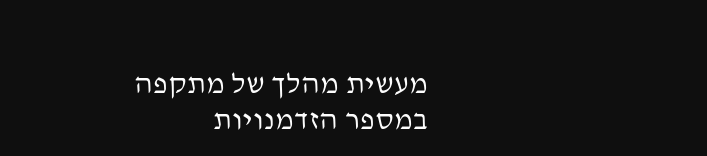מעשית מהלך של מתקפה במספר הזדמנויות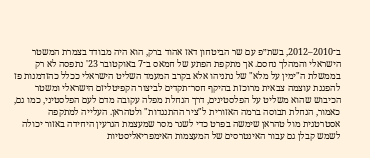ב־2010–2012, בשת״פ עם שר הביטחון דאז אהוד ברק, הוא היה מבודד בצמרת המשטר הישראלי והמהלך נחסם. אך מתקפת הפתע של חמאס ב־7 באוקטובר 23' נתפסה לא רק בממשלת ה"ימין על מלא" של נתניהו אלא בקרב המעמד השליט הישראלי ככלל כהזדמנות פז להפגנת עוצמה צבאית מרוכזת בהיקף חסר־תקדים לביצור הקפיטליזם הישראלי ומשטר הכיבוש שהוא משליט על הפלסטינים, דרך הנחלת מפלה עקובה מדם לעם הפלסטיני, כמו גם, כאמור, הנחלת תבוסה ברמה האזורית ל"ציר ההתנגדות" ולטהראן. העלייה למתקפה אסטרטגית מול טהראן שימשה בפרט כדי לשגר מסר שמעצמת הגרעין היחידה באזור יכולה לשמש קבלן גם עבור האינטרסים של המעצמות האימפריאליסטיות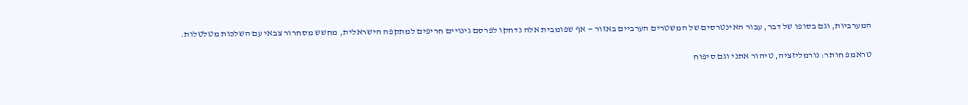המערביות, וגם בסופו של דבר, עבור האינטרסים של המשטרים הערביים באזור — אף שפומבית אלה נדחקו לפרסם גינויים חריפים למתקפה הישראלית, מחשש מסחרור צבאי עם השלכות מטלטלות.

טראמפ חותר: נורמליזציה, טיהור אתני וגם סיפוח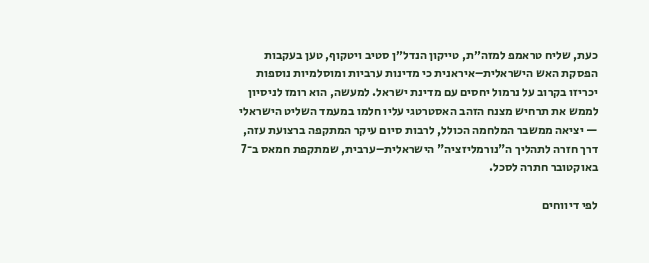כעת, שליח טראמפ למזה״ת, טייקון הנדל״ן סטיב ויטקוף, טען בעקבות הפסקת האש הישראלית–איראנית כי מדינות ערביות ומוסלמיות נוספות יכריזו בקרוב על נרמול יחסים עם מדינת ישראל. למעשה, הוא רומז לניסיון לממש את תרחיש מצנח הזהב האסטרטגי עליו חלמו במעמד השליט הישראלי — יציאה ממשבר המלחמה הכולל, לרבות סיום עיקר המתקפה ברצועת עזה, דרך חזרה לתהליך ה"נורמליזציה" הישראלית–ערבית, שמתקפת חמאס ב־7 באוקטובר חתרה לסכל.

לפי דיווחים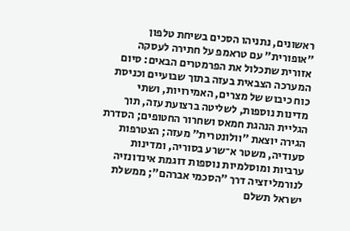ראשונים, נתניהו הסכים בשיחת טלפון "אופורית" עם טראמפ על חתירה לעסקה אזורית שתכלול את הפרמטרים הבאים: סיום המערכה הצבאית בעזה בתוך שבועיים וכניסת כוח כיבוש של מצרים, האמירויות, ושתי מדינות נוספות, לשליטה ברצועת עזה, תוך הגליית הנהגת חמאס ושחרור החטופים; הסדרת הגירה יוצאת "וולונטרית" מעזה; הצטרפות סעודיה, משטר א־שרע בסוריה, ומדינות ערביות ומוסלמיות נוספות דוגמת אינדונזיה לנורמליזציה דרך "הסכמי אברהם"; ממשלת ישראל תשלם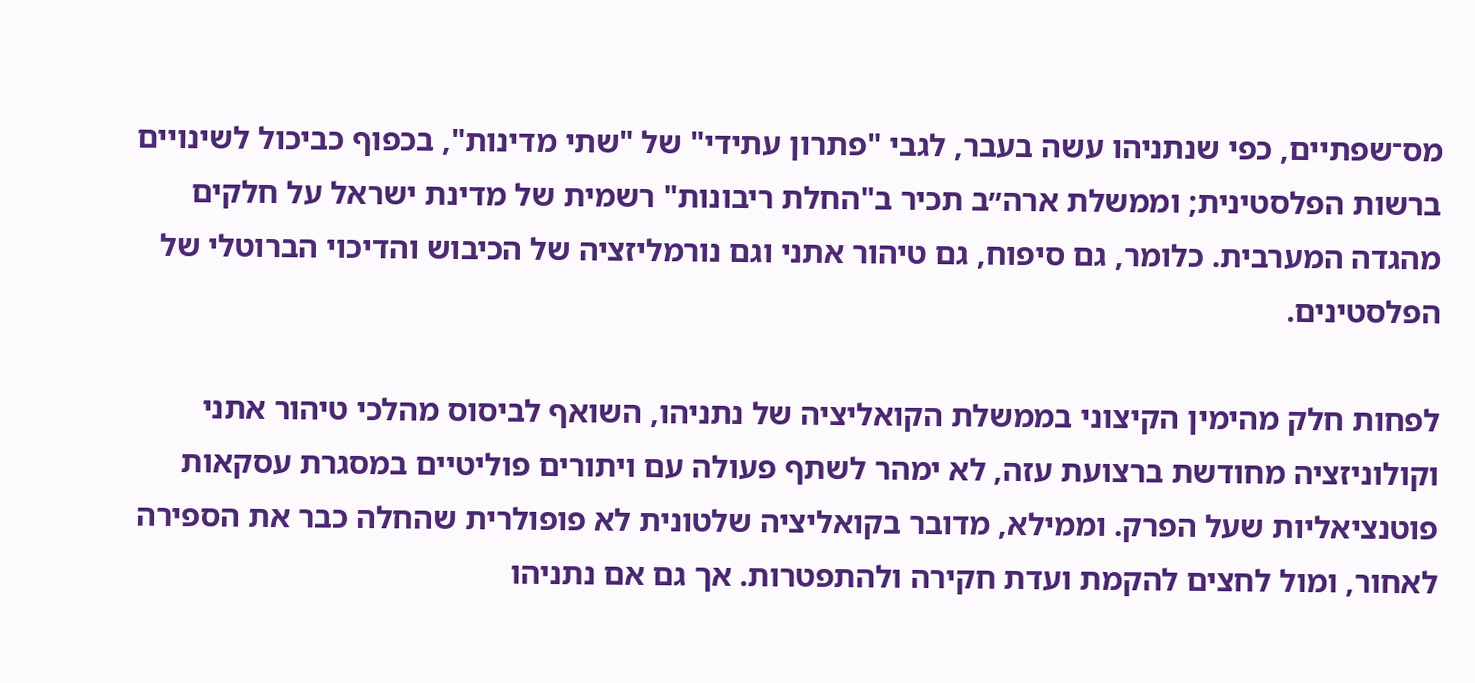מס־שפתיים, כפי שנתניהו עשה בעבר, לגבי "פתרון עתידי" של "שתי מדינות", בכפוף כביכול לשינויים ברשות הפלסטינית; וממשלת ארה״ב תכיר ב"החלת ריבונות" רשמית של מדינת ישראל על חלקים מהגדה המערבית. כלומר, גם סיפוח, גם טיהור אתני וגם נורמליזציה של הכיבוש והדיכוי הברוטלי של הפלסטינים.

לפחות חלק מהימין הקיצוני בממשלת הקואליציה של נתניהו, השואף לביסוס מהלכי טיהור אתני וקולוניזציה מחודשת ברצועת עזה, לא ימהר לשתף פעולה עם ויתורים פוליטיים במסגרת עסקאות פוטנציאליות שעל הפרק. וממילא, מדובר בקואליציה שלטונית לא פופולרית שהחלה כבר את הספירה לאחור, ומול לחצים להקמת ועדת חקירה ולהתפטרות. אך גם אם נתניהו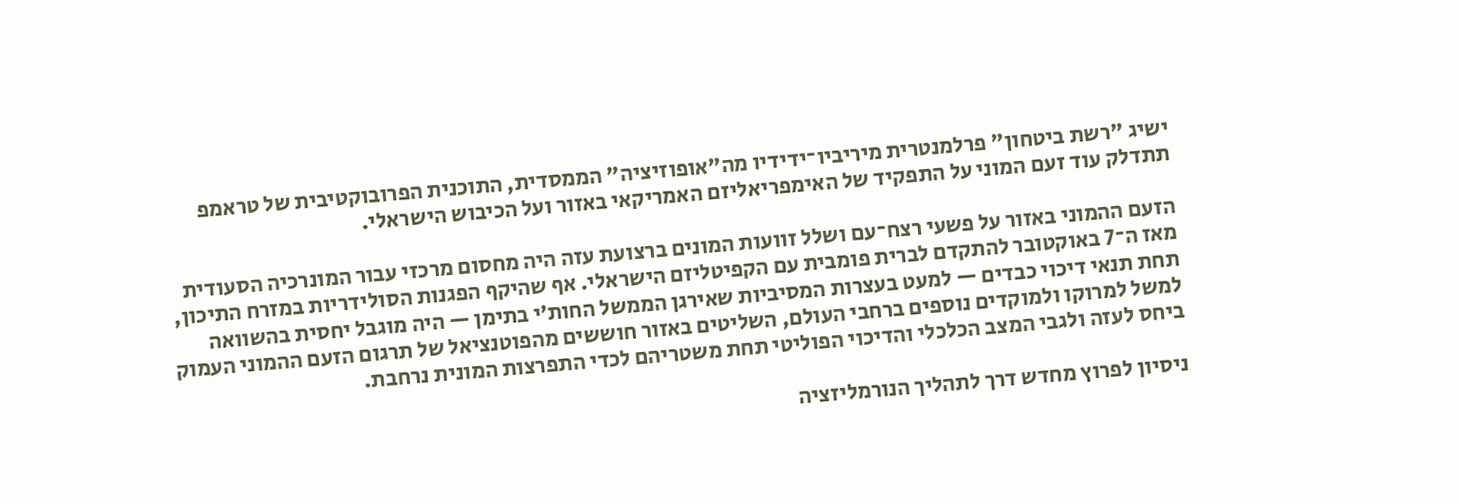ישיג "רשת ביטחון" פרלמנטרית מיריביו־ידידיו מה"אופוזיציה" הממסדית, התוכנית הפרובוקטיבית של טראמפ תתדלק עוד זעם המוני על התפקיד של האימפריאליזם האמריקאי באזור ועל הכיבוש הישראלי.

הזעם ההמוני באזור על פשעי רצח־עם ושלל זוועות המונים ברצועת עזה היה מחסום מרכזי עבור המונרכיה הסעודית מאז ה־7 באוקטובר להתקדם לברית פומבית עם הקפיטליזם הישראלי. אף שהיקף הפגנות הסולידריות במזרח התיכון, תחת תנאי דיכוי כבדים — למעט בעצרות המסיביות שאירגן הממשל החות׳י בתימן — היה מוגבל יחסית בהשוואה למשל למרוקו ולמוקדים נוספים ברחבי העולם, השליטים באזור חוששים מהפוטנציאל של תרגום הזעם ההמוני העמוק ביחס לעזה ולגבי המצב הכלכלי והדיכוי הפוליטי תחת משטריהם לכדי התפרצות המונית נרחבת.

ניסיון לפרוץ מחדש דרך לתהליך הנורמליזציה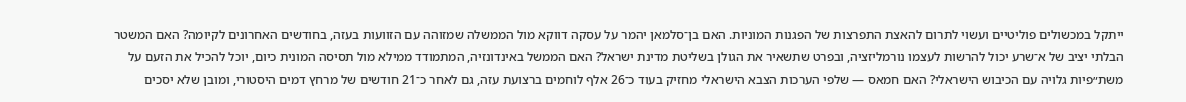ייתקל במכשולים פוליטיים ועשוי לתרום להאצת התפרצות של הפגנות המוניות. האם בן־סלמאן יהמר על עסקה דווקא מול הממשלה שמזוהה עם הזוועות בעזה, בחודשים האחרונים לקיומה? האם המשטר הבלתי יציב של א־שרע יכול להרשות לעצמו נורמליזציה, ובפרט שתשאיר את הגולן בשליטת מדינת ישראל? האם הממשל באינדונזיה, המתמודד ממילא מול תסיסה המונית כיום, יוכל להכיל את הזעם על משת״פיות גלויה עם הכיבוש הישראלי? האם חמאס — שלפי הערכות הצבא הישראלי מחזיק בעוד כ־26 אלף לוחמים ברצועת עזה, גם לאחר כ־21 חודשים של מרחץ דמים היסטורי, ומובן שלא יסכים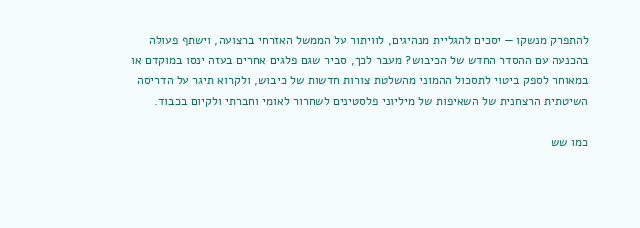להתפרק מנשקו — יסכים להגליית מנהיגים, לוויתור על הממשל האזרחי ברצועה, וישתף פעולה בהכנעה עם ההסדר החדש של הכיבוש? מעבר לכך, סביר שגם פלגים אחרים בעזה ינסו במוקדם או במאוחר לספק ביטוי לתסכול ההמוני מהשלטת צורות חדשות של כיבוש, ולקרוא תיגר על הדריסה השיטתית הרצחנית של השאיפות של מיליוני פלסטינים לשחרור לאומי וחברתי ולקיום בכבוד.

כמו שש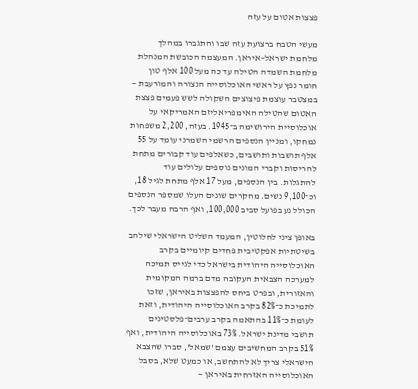פצצות אטום על עזה

מעשי הטבח ברצועת עזה שבו והתגברו במהלך מלחמת ישראל–איראן. המעצמה הכובשת המנהלת מלחמת השמדה הטילה עד כה מעל 100 אלף טון חומר נפץ על ראשי האוכלוסייה הנצורה והמורעבת — במצטבר עוצמת פיצוצים השקולה לשש פעמים פצצת האטום שהטילה האימפריאליזם האמריקאי על אוכלוסיית הירושימה ב־1945. בעזה, 2,200 משפחות נמחקו, ומניין הנספים הרשמי השמרני עומד על 55 אלף תושבות ותושבים, כשאלפים עוד קבורים מתחת להריסות וקברי המונים נוספים עלולים עוד להתגלות. בין הנספים, מעל 17 אלף מתחת לגיל 18, וכ־9,100 נשים. מחקרים שונים העלו שמספר הנספים הכולל נע בפועל סביב 100,000, ואף הרבה מעבר לכך.

באופן ציני לחלוטין, המעמד השליט הישראלי שילהב בשיטתיות אפקטיבית פחדים קיומיים בקרב האוכלוסייה היהודית בישראל כדי לגייס תמיכה למערכה הצבאית העקובה מדם ברמה המקומית והאזורית, ובפרט ביחס להפצצות באיראן, שזכו לתמיכת כ־82% בקרב האוכלוסייה היהודית, וזאת לעומת כ־11% בהתאמה בקרב ערבים־פלסטינים תושבי מדינת ישראל. 73% באוכלוסייה היהודית, ואף 51% בקרב המחשיבים עצמם 'שמאל', סברו שהצבא הישראלי צריך לא להתחשב, או כמעט שלא, בסבל האוכלוסייה האזרחית באיראן —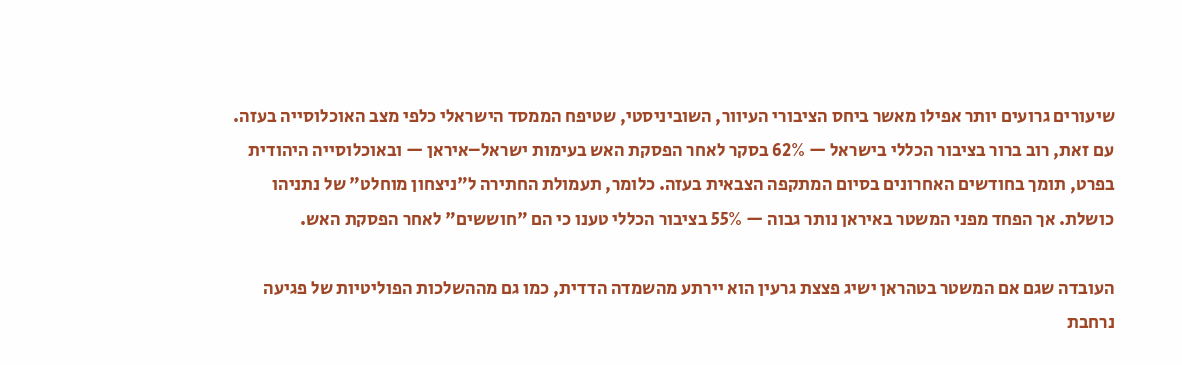שיעורים גרועים יותר אפילו מאשר ביחס הציבורי העיוור, השוביניסטי, שטיפח הממסד הישראלי כלפי מצב האוכלוסייה בעזה. עם זאת, רוב ברור בציבור הכללי בישראל — 62% בסקר לאחר הפסקת האש בעימות ישראל–איראן — ובאוכלוסייה היהודית בפרט, תומך בחודשים האחרונים בסיום המתקפה הצבאית בעזה. כלומר, תעמולת החתירה ל"ניצחון מוחלט" של נתניהו כושלת. אך הפחד מפני המשטר באיראן נותר גבוה — 55% בציבור הכללי טענו כי הם "חוששים" לאחר הפסקת האש.

העובדה שגם אם המשטר בטהראן ישיג פצצת גרעין הוא יירתע מהשמדה הדדית, כמו גם מההשלכות הפוליטיות של פגיעה נרחבת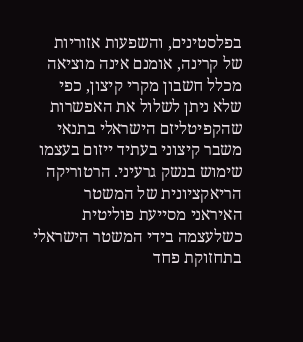בפלסטינים, והשפעות אזוריות של קרינה, אומנם אינה מוציאה מכלל חשבון מקרי קיצון, כפי שלא ניתן לשלול את האפשרות שהקפיטליזם הישראלי בתנאי משבר קיצוני בעתיד ייזום בעצמו שימוש בנשק גרעיני. הרטוריקה הריאקציונית של המשטר האיראני מסייעת פוליטית כשלעצמה בידי המשטר הישראלי בתחזוקת פחד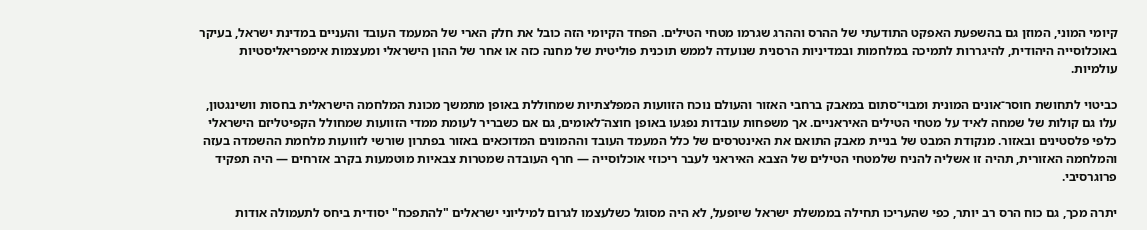קיומי המוני, המוזן גם בהשפעת האפקט התודעתי של ההרס וההרג שגרמו מטחי הטילים. הפחד הקיומי הזה כובל את חלק הארי של המעמד העובד והעניים במדינת ישראל, בעיקר באוכלוסייה היהודית, להיגררות לתמיכה במלחמות ובמדיניות הרסנית שנועדה לממש תוכנית פוליטית של מחנה כזה או אחר של ההון הישראלי ומעצמות אימפריאליסטיות עולמיות.

כביטוי לתחושת חוסר־אונים המונית ומבוי־סתום במאבק ברחבי האזור והעולם נוכח הזוועות המפלצתיות שמחוללת באופן מתמשך מכונת המלחמה הישראלית בחסות וושינגטון, עלו גם קולות של שמחה לאיד על מטחי הטילים האיראניים. אך משפחות עובדות נפגעו באופן חוצה־לאומים, גם אם כשבריר לעומת ממדי הזוועות שמחולל הקפיטליזם הישראלי כלפי פלסטינים ובאזור. מנקודת המבט של בניית מאבק התואם את האינטרסים של כלל המעמד העובד וההמונים המדוכאים באזור בפתרון שורשי לזוועות מלחמת ההשמדה בעזה והמלחמה האזורית, תהיה זו אשליה להניח שלמטחי הטילים של הצבא האיראני לעבר ריכוזי אוכלוסייה — חרף העובדה שמטרות צבאיות מוטמעות בקרב אזרחים — היה תפקיד פרוגרסיבי.

יתרה מכך, גם כוח הרס רב יותר, כפי שהעריכו תחילה בממשלת ישראל שיופעל, לא היה מסוגל כשלעצמו לגרום למיליוני ישראלים "להתפכח" יסודית ביחס לתעמולה אודות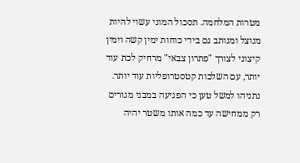מטרות המלחמה. תסכול המוני עשוי להיות מנוצל ומנותב גם בידי כוחות ימין קשה וימין קיצוני לצורך "פתרון צבאי" מרחיק לכת עוד יותר, עם השלכות קטסטרופליות עוד יותר. נתניהו למשל טען כי הפגיעה במבני מגורים רק ממחישה עד כמה אותו משטר יהיה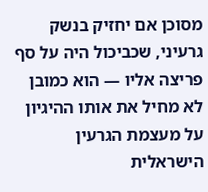מסוכן אם יחזיק בנשק גרעיני, שכביכול היה על סף פריצה אליו — הוא כמובן לא מחיל את אותו ההיגיון על מעצמת הגרעין הישראלית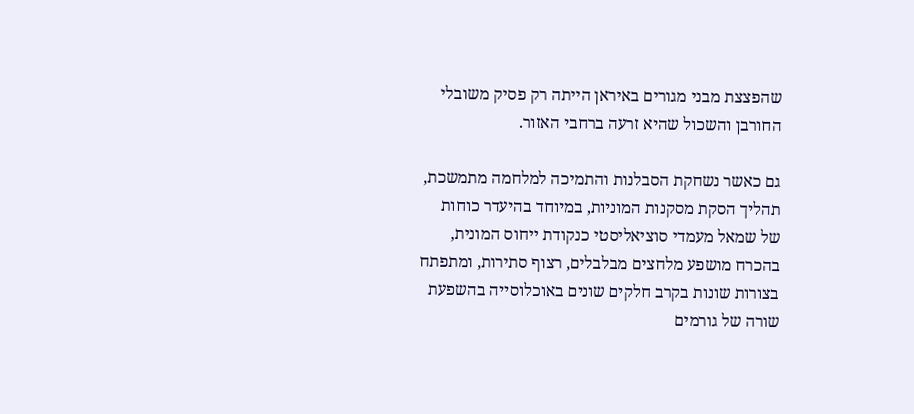שהפצצת מבני מגורים באיראן הייתה רק פסיק משובלי החורבן והשכול שהיא זרעה ברחבי האזור.

גם כאשר נשחקת הסבלנות והתמיכה למלחמה מתמשכת, תהליך הסקת מסקנות המוניות, במיוחד בהיעדר כוחות של שמאל מעמדי סוציאליסטי כנקודת ייחוס המונית, בהכרח מושפע מלחצים מבלבלים, רצוף סתירות, ומתפתח בצורות שונות בקרב חלקים שונים באוכלוסייה בהשפעת שורה של גורמים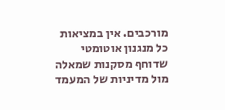מורכבים. אין במציאות כל מנגנון אוטומטי שדוחף מסקנות שמאלה מול מדיניות של המעמד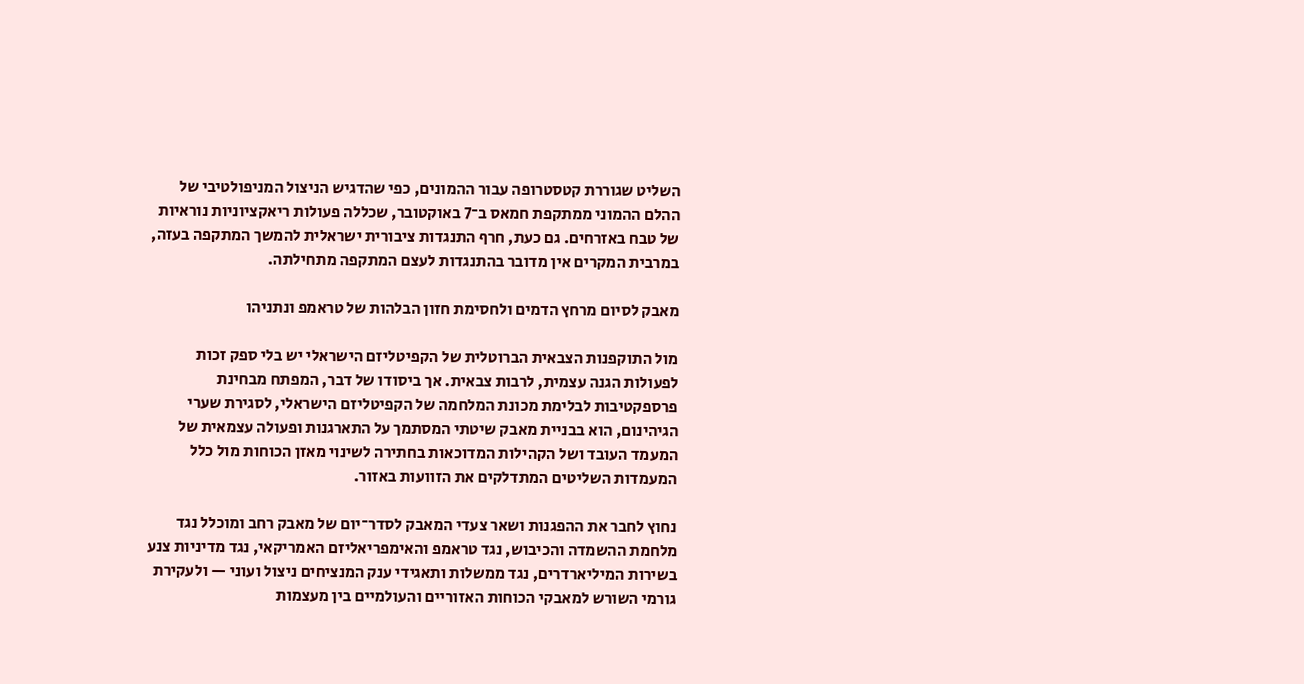השליט שגוררת קטסטרופה עבור ההמונים, כפי שהדגיש הניצול המניפולטיבי של ההלם ההמוני ממתקפת חמאס ב־7 באוקטובר, שכללה פעולות ריאקציוניות נוראיות של טבח באזרחים. גם כעת, חרף התנגדות ציבורית ישראלית להמשך המתקפה בעזה, במרבית המקרים אין מדובר בהתנגדות לעצם המתקפה מתחילתה.

מאבק לסיום מרחץ הדמים ולחסימת חזון הבלהות של טראמפ ונתניהו

מול התוקפנות הצבאית הברוטלית של הקפיטליזם הישראלי יש בלי ספק זכות לפעולות הגנה עצמית, לרבות צבאית. אך ביסודו של דבר, המפתח מבחינת פרספקטיבות לבלימת מכונת המלחמה של הקפיטליזם הישראלי, לסגירת שערי הגיהינום, הוא בבניית מאבק שיטתי המסתמך על התארגנות ופעולה עצמאית של המעמד העובד ושל הקהילות המדוכאות בחתירה לשינוי מאזן הכוחות מול כלל המעמדות השליטים המתדלקים את הזוועות באזור.

נחוץ לחבר את ההפגנות ושאר צעדי המאבק לסדר־יום של מאבק רחב ומוכלל נגד מלחמת ההשמדה והכיבוש, נגד טראמפ והאימפריאליזם האמריקאי, נגד מדיניות צנע בשירות המיליארדרים, נגד ממשלות ותאגידי ענק המנציחים ניצול ועוני — ולעקירת גורמי השורש למאבקי הכוחות האזוריים והעולמיים בין מעצמות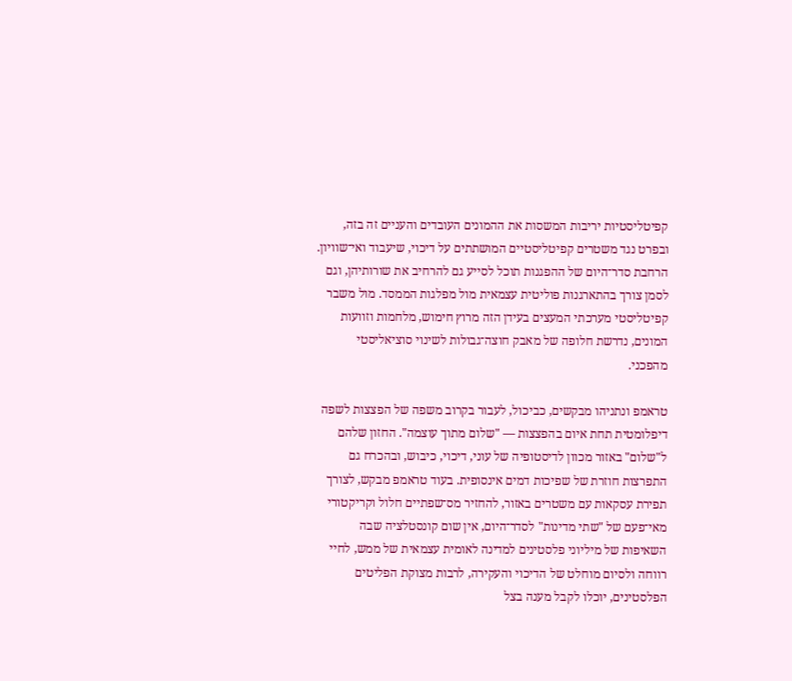קפיטליסטיות יריבות המשסות את ההמונים העובדים והעניים זה בזה, ובפרט נגד משטרים קפיטליסטיים המושתתים על דיכוי, שיעבוד ואי־שוויון. הרחבת סדר־היום של ההפגנות תוכל לסייע גם להרחיב את שורותיהן, וגם לסמן צורך בהתארגנות פוליטית עצמאית מול מפלגות הממסד. מול משבר קפיטליסטי מערכתי המעצים בעידן הזה מרוץ חימוש, מלחמות וזוועות המונים, נדרשת חלופה של מאבק חוצה־גבולות לשינוי סוציאליסטי מהפכני.

טראמפ ונתניהו מבקשים, כביכול, לעבור בקרוב משפה של הפצצות לשפה דיפלומטית תחת איום בהפצצות — "שלום מתוך עוצמה". החזון שלהם ל"שלום" באזור מכוון לדיסטופיה של עוני, דיכוי, כיבוש, ובהכרח גם התפרצות חוזרת של שפיכות דמים אינסופית. בעוד טראמפ מבקש, לצורך תפירת עסקאות עם משטרים באזור, להחזיר מס־שפתיים חלול וקריקטורי מאי־פעם של "שתי מדינות" לסדר־היום, אין שום קונסטלציה שבה השאיפות של מיליוני פלסטינים למדינה לאומית עצמאית של ממש, לחיי רווחה ולסיום מוחלט של הדיכוי והעקירה, לרבות מצוקת הפליטים הפלסטינים, יוכלו לקבל מענה בצל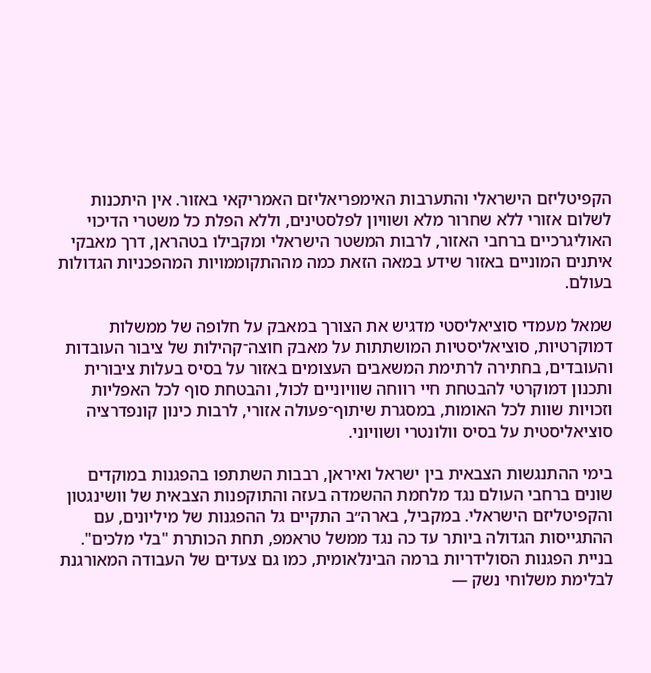הקפיטליזם הישראלי והתערבות האימפריאליזם האמריקאי באזור. אין היתכנות לשלום אזורי ללא שחרור מלא ושוויון לפלסטינים, וללא הפלת כל משטרי הדיכוי האוליגרכיים ברחבי האזור, לרבות המשטר הישראלי ומקבילו בטהראן, דרך מאבקי איתנים המוניים באזור שידע במאה הזאת כמה מההתקוממויות המהפכניות הגדולות בעולם.

שמאל מעמדי סוציאליסטי מדגיש את הצורך במאבק על חלופה של ממשלות דמוקרטיות, סוציאליסטיות המושתתות על מאבק חוצה־קהילות של ציבור העובדות והעובדים, בחתירה לרתימת המשאבים העצומים באזור על בסיס בעלות ציבורית ותכנון דמוקרטי להבטחת חיי רווחה שוויוניים לכול, והבטחת סוף לכל האפליות וזכויות שוות לכל האומות, במסגרת שיתוף־פעולה אזורי, לרבות כינון קונפדרציה סוציאליסטית על בסיס וולונטרי ושוויוני.

בימי ההתנגשות הצבאית בין ישראל ואיראן, רבבות השתתפו בהפגנות במוקדים שונים ברחבי העולם נגד מלחמת ההשמדה בעזה והתוקפנות הצבאית של וושינגטון והקפיטליזם הישראלי. במקביל, בארה״ב התקיים גל ההפגנות של מיליונים, עם ההתגייסות הגדולה ביותר עד כה נגד ממשל טראמפ, תחת הכותרת "בלי מלכים". בניית הפגנות הסולידריות ברמה הבינלאומית, כמו גם צעדים של העבודה המאורגנת לבלימת משלוחי נשק —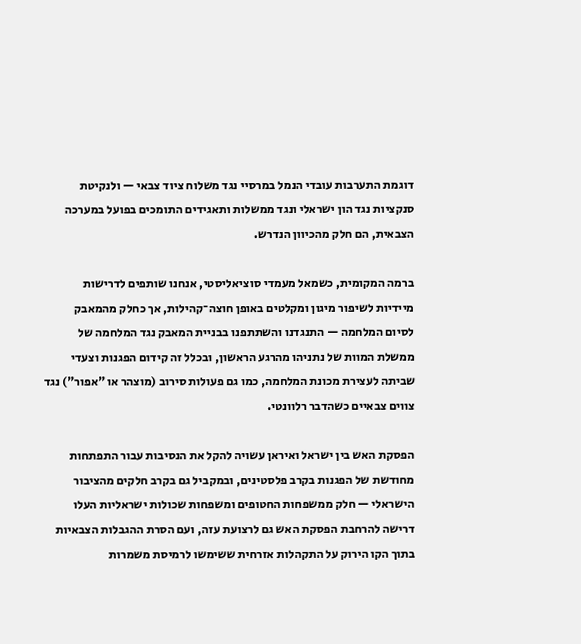דוגמת התערבות עובדי הנמל במרסיי נגד משלוח ציוד צבאי — ולנקיטת סנקציות נגד הון ישראלי ונגד ממשלות ותאגידים התומכים בפועל במערכה הצבאית, הם חלק מהכיוון הנדרש.

ברמה המקומית, כשמאל מעמדי סוציאליסטי, אנחנו שותפים לדרישות מיידיות לשיפור מיגון ומקלטים באופן חוצה־קהילות, אך כחלק מהמאבק לסיום המלחמה — התנגדנו והשתתפנו בבניית המאבק נגד המלחמה של ממשלת המוות של נתניהו מהרגע הראשון, ובכלל זה קידום הפגנות וצעדי שביתה לעצירת מכונת המלחמה, כמו גם פעולות סירוב (מוצהר או "אפור") נגד צווים צבאיים כשהדבר רלוונטי.

הפסקת האש בין ישראל ואיראן עשויה להקל את הנסיבות עבור התפתחות מחודשת של הפגנות בקרב פלסטינים, ובמקביל גם בקרב חלקים מהציבור הישראלי — חלק ממשפחות החטופים ומשפחות שכולות ישראליות העלו דרישה להרחבת הפסקת האש גם לרצועת עזה, ועם הסרת ההגבלות הצבאיות בתוך הקו הירוק על התקהלות אזרחית ששימשו לרמיסת משמרות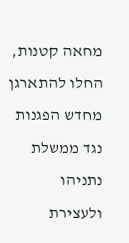מחאה קטנות, החלו להתארגן מחדש הפגנות נגד ממשלת נתניהו ולעצירת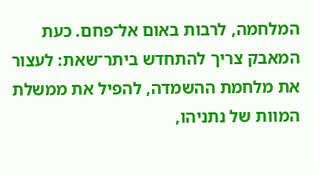המלחמה, לרבות באום אל־פחם. כעת המאבק צריך להתחדש ביתר־שאת: לעצור את מלחמת ההשמדה, להפיל את ממשלת המוות של נתניהו,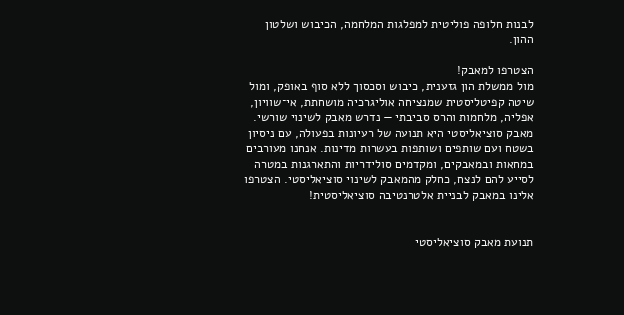לבנות חלופה פוליטית למפלגות המלחמה, הכיבוש ושלטון ההון.

הצטרפו למאבק!
מול ממשלת הון גזענית, כיבוש וסכסוך ללא סוף באופק, ומול שיטה קפיטליסטית שמנציחה אוליגרכיה מושחתת, אי־שוויון, אפליה, מלחמות והרס סביבתי — נדרש מאבק לשינוי שורשי. מאבק סוציאליסטי היא תנועה של רעיונות בפעולה, עם ניסיון בשטח ועם שותפים ושותפות בעשרות מדינות. אנחנו מעורבים במחאות ובמאבקים, ומקדמים סולידריות והתארגנות במטרה לסייע להם לנצח, כחלק מהמאבק לשינוי סוציאליסטי. הצטרפו אלינו במאבק לבניית אלטרנטיבה סוציאליסטית!


תנועת מאבק סוציאליסטי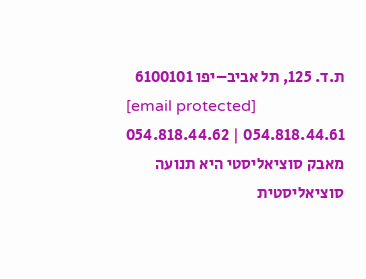ת.ד. 125, תל אביב–יפו 6100101
[email protected]
054.818.44.61 | 054.818.44.62
מאבק סוציאליסטי היא תנועה סוציאליסטית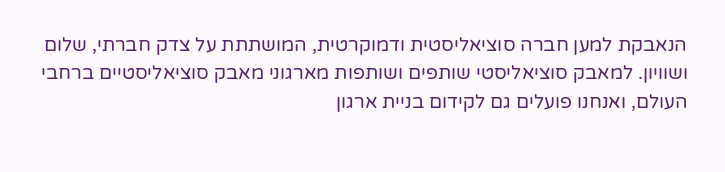הנאבקת למען חברה סוציאליסטית ודמוקרטית, המושתתת על צדק חברתי, שלום ושוויון. למאבק סוציאליסטי שותפים ושותפות מארגוני מאבק סוציאליסטיים ברחבי העולם, ואנחנו פועלים גם לקידום בניית ארגון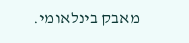מאבק בינלאומי.